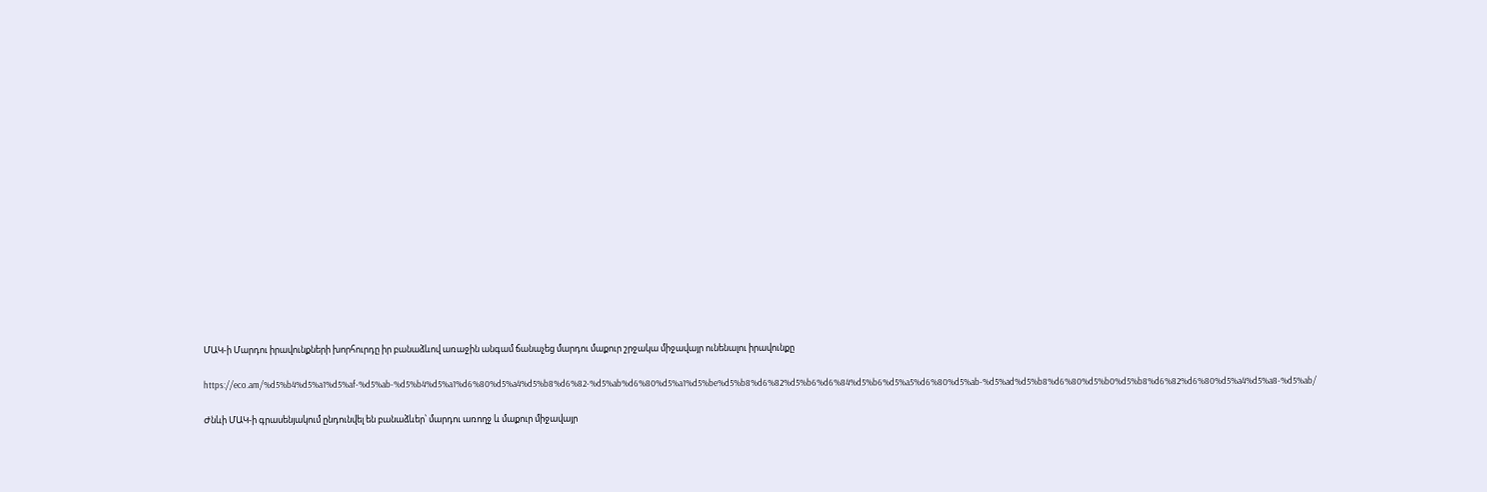ՄԱԿ-ի Մարդու իրավունքների խորհուրդը իր բանաձևով առաջին անգամ ճանաչեց մարդու մաքուր շրջակա միջավայր ունենալու իրավունքը

https://eco.am/%d5%b4%d5%a1%d5%af-%d5%ab-%d5%b4%d5%a1%d6%80%d5%a4%d5%b8%d6%82-%d5%ab%d6%80%d5%a1%d5%be%d5%b8%d6%82%d5%b6%d6%84%d5%b6%d5%a5%d6%80%d5%ab-%d5%ad%d5%b8%d6%80%d5%b0%d5%b8%d6%82%d6%80%d5%a4%d5%a8-%d5%ab/

Ժնևի ՄԱԿ-ի գրասենյակում ընդունվել են բանաձևեր՝ մարդու առողջ և մաքուր միջավայր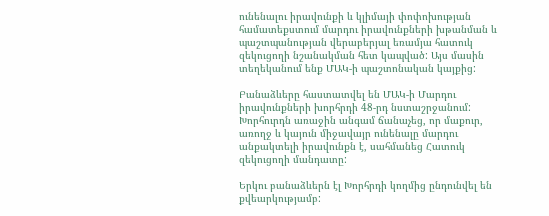ունենալու իրավունքի և կլիմայի փոփոխության համատեքստում մարդու իրավունքների խթանման և պաշտպանության վերաբերյալ եռամյա հատուկ զեկուցողի նշանակման հետ կապված: Այս մասին տեղեկանում ենք ՄԱԿ-ի պաշտոնական կայքից:

Բանաձևերը հաստատվել են ՄԱԿ-ի Մարդու իրավունքների խորհրդի 48-րդ նստաշրջանում: Խորհուրդն առաջին անգամ ճանաչեց, որ մաքուր, առողջ և կայուն միջավայր ունենալը մարդու անքակտելի իրավունքն է, սահմանեց Հատուկ զեկուցողի մանդատը:

Երկու բանաձևերն էլ Խորհրդի կողմից ընդունվել են քվեարկությամբ: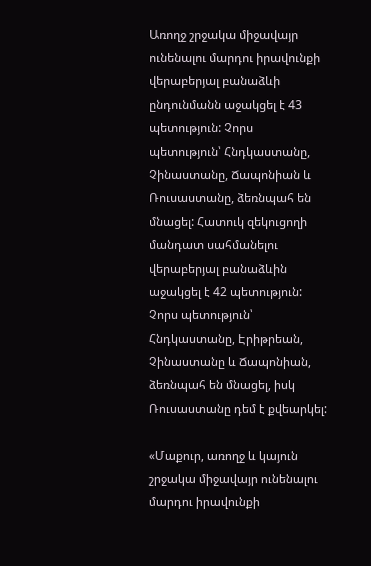Առողջ շրջակա միջավայր ունենալու մարդու իրավունքի վերաբերյալ բանաձևի ընդունմանն աջակցել է 43 պետություն: Չորս պետություն՝ Հնդկաստանը, Չինաստանը, Ճապոնիան և Ռուսաստանը, ձեռնպահ են մնացել: Հատուկ զեկուցողի մանդատ սահմանելու վերաբերյալ բանաձևին աջակցել է 42 պետություն: Չորս պետություն՝ Հնդկաստանը, Էրիթրեան, Չինաստանը և Ճապոնիան, ձեռնպահ են մնացել, իսկ Ռուսաստանը դեմ է քվեարկել:

«Մաքուր, առողջ և կայուն շրջակա միջավայր ունենալու մարդու իրավունքի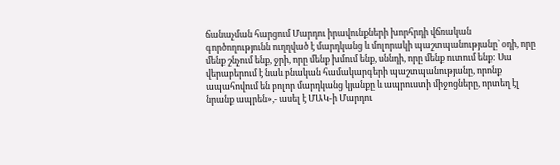ճանաչման հարցում Մարդու իրավունքների խորհրդի վճռական գործողությունն ուղղված է մարդկանց և մոլորակի պաշտպանությանը` օդի, որը մենք շնչում ենք, ջրի, որը մենք խմում ենք, սննդի, որը մենք ուտում ենք: Սա վերաբերում է նաև բնական համակարգերի պաշտպանությանը, որոնք ապահովում են բոլոր մարդկանց կյանքը և ապրուստի միջոցները, որտեղ էլ նրանք ապրեն»,- ասել է ՄԱԿ-ի Մարդու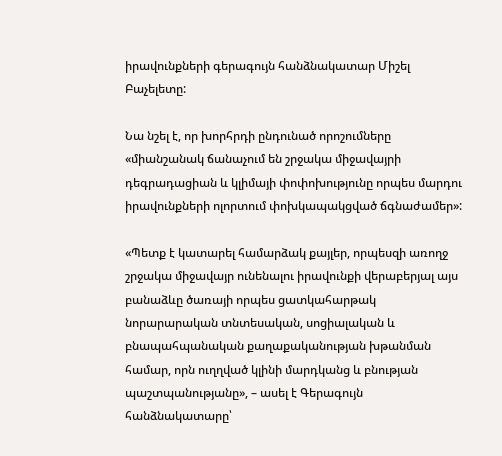իրավունքների գերագույն հանձնակատար Միշել Բաչելետը:

Նա նշել է, որ խորհրդի ընդունած որոշումները «միանշանակ ճանաչում են շրջակա միջավայրի դեգրադացիան և կլիմայի փոփոխությունը որպես մարդու իրավունքների ոլորտում փոխկապակցված ճգնաժամեր»:

«Պետք է կատարել համարձակ քայլեր, որպեսզի առողջ շրջակա միջավայր ունենալու իրավունքի վերաբերյալ այս բանաձևը ծառայի որպես ցատկահարթակ նորարարական տնտեսական, սոցիալական և բնապահպանական քաղաքականության խթանման համար, որն ուղղված կլինի մարդկանց և բնության պաշտպանությանը», – ասել է Գերագույն հանձնակատարը՝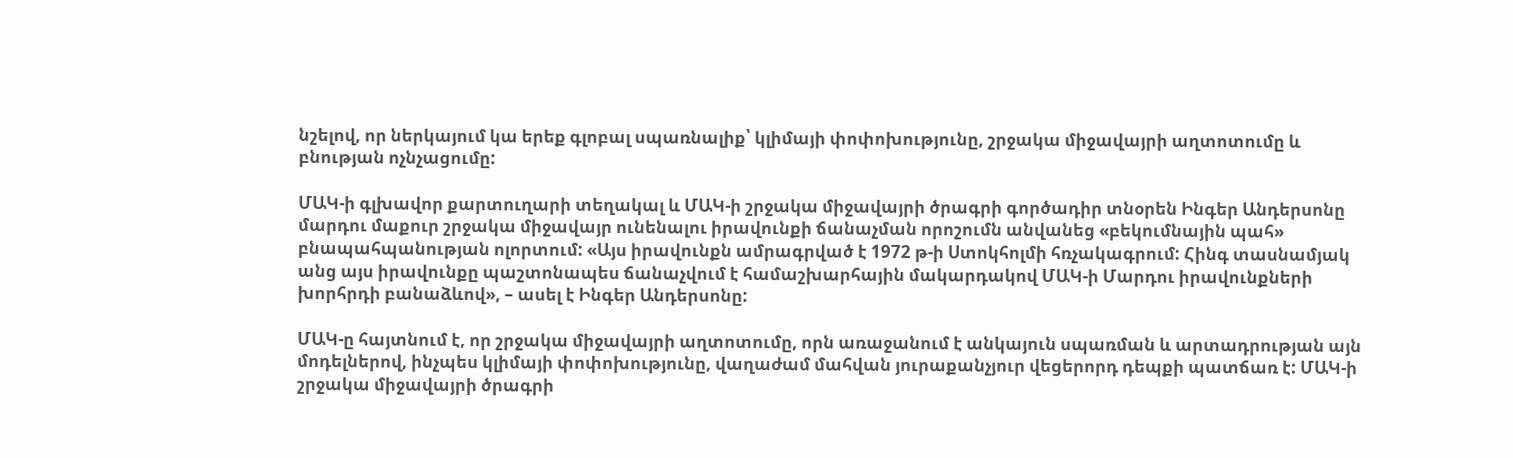նշելով, որ ներկայում կա երեք գլոբալ սպառնալիք՝ կլիմայի փոփոխությունը, շրջակա միջավայրի աղտոտումը և բնության ոչնչացումը:

ՄԱԿ-ի գլխավոր քարտուղարի տեղակալ և ՄԱԿ-ի շրջակա միջավայրի ծրագրի գործադիր տնօրեն Ինգեր Անդերսոնը մարդու մաքուր շրջակա միջավայր ունենալու իրավունքի ճանաչման որոշումն անվանեց «բեկումնային պահ» բնապահպանության ոլորտում: «Այս իրավունքն ամրագրված է 1972 թ-ի Ստոկհոլմի հռչակագրում: Հինգ տասնամյակ անց այս իրավունքը պաշտոնապես ճանաչվում է համաշխարհային մակարդակով ՄԱԿ-ի Մարդու իրավունքների խորհրդի բանաձևով», – ասել է Ինգեր Անդերսոնը:

ՄԱԿ-ը հայտնում է, որ շրջակա միջավայրի աղտոտումը, որն առաջանում է անկայուն սպառման և արտադրության այն մոդելներով, ինչպես կլիմայի փոփոխությունը, վաղաժամ մահվան յուրաքանչյուր վեցերորդ դեպքի պատճառ է: ՄԱԿ-ի շրջակա միջավայրի ծրագրի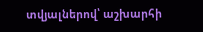տվյալներով՝ աշխարհի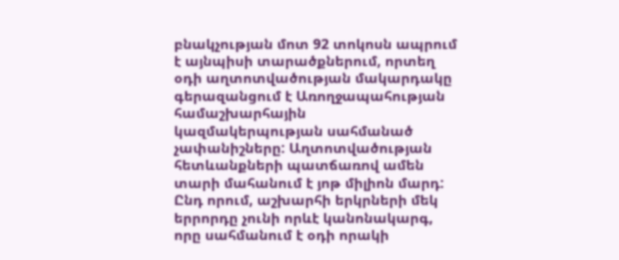բնակչության մոտ 92 տոկոսն ապրում է այնպիսի տարածքներում, որտեղ օդի աղտոտվածության մակարդակը գերազանցում է Առողջապահության համաշխարհային կազմակերպության սահմանած չափանիշները: Աղտոտվածության հետևանքների պատճառով ամեն տարի մահանում է յոթ միլիոն մարդ: Ընդ որում, աշխարհի երկրների մեկ երրորդը չունի որևէ կանոնակարգ, որը սահմանում է օդի որակի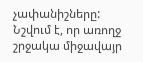չափանիշները: Նշվում է, որ առողջ շրջակա միջավայր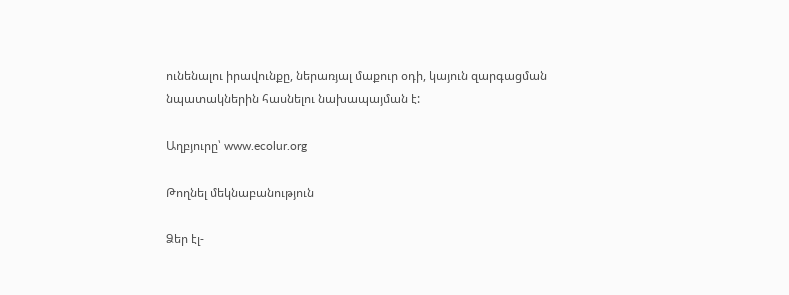ունենալու իրավունքը, ներառյալ մաքուր օդի, կայուն զարգացման նպատակներին հասնելու նախապայման է:

Աղբյուրը՝ www.ecolur.org

Թողնել մեկնաբանություն

Ձեր էլ-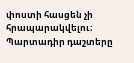փոստի հասցեն չի հրապարակվելու։ Պարտադիր դաշտերը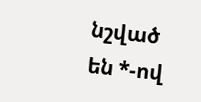նշված են *-ով